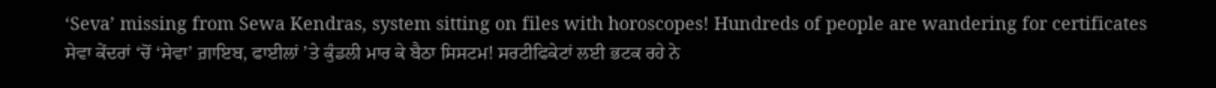‘Seva’ missing from Sewa Kendras, system sitting on files with horoscopes! Hundreds of people are wandering for certificates
ਸੇਵਾ ਕੇਂਦਰਾਂ ‘ਚੋਂ ‘ਸੇਵਾ’ ਗ਼ਾਇਬ, ਫਾਈਲਾਂ ’ਤੇ ਕੁੰਡਲੀ ਮਾਰ ਕੇ ਬੈਠਾ ਸਿਸਟਮ! ਸਰਟੀਫਿਕੇਟਾਂ ਲਈ ਭਟਕ ਰਹੇ ਨੇ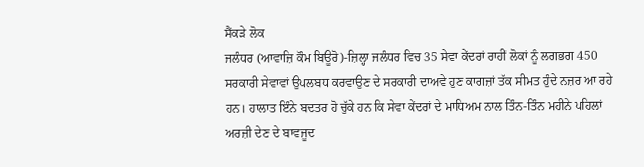ਸੈਂਕੜੇ ਲੋਕ
ਜਲੰਧਰ (ਆਵਾਜ਼ਿ ਕੌਮ ਬਿਊਰੋ)-ਜ਼ਿਲ੍ਹਾ ਜਲੰਧਰ ਵਿਚ 35 ਸੇਵਾ ਕੇਂਦਰਾਂ ਰਾਹੀਂ ਲੋਕਾਂ ਨੂੰ ਲਗਭਗ 450 ਸਰਕਾਰੀ ਸੇਵਾਵਾਂ ਉਪਲਬਧ ਕਰਵਾਉਣ ਦੇ ਸਰਕਾਰੀ ਦਾਅਵੇ ਹੁਣ ਕਾਗਜ਼ਾਂ ਤੱਕ ਸੀਮਤ ਹੁੰਦੇ ਨਜ਼ਰ ਆ ਰਹੇ ਹਨ। ਹਾਲਾਤ ਇੰਨੇ ਬਦਤਰ ਹੋ ਚੁੱਕੇ ਹਨ ਕਿ ਸੇਵਾ ਕੇਂਦਰਾਂ ਦੇ ਮਾਧਿਅਮ ਨਾਲ ਤਿੰਨ-ਤਿੰਨ ਮਹੀਨੇ ਪਹਿਲਾਂ ਅਰਜ਼ੀ ਦੇਣ ਦੇ ਬਾਵਜੂਦ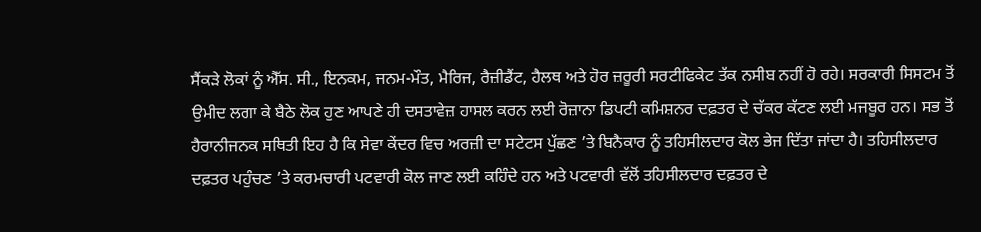ਸੈਂਕੜੇ ਲੋਕਾਂ ਨੂੰ ਐੱਸ. ਸੀ., ਇਨਕਮ, ਜਨਮ-ਮੌਤ, ਮੈਰਿਜ, ਰੈਜ਼ੀਡੈਂਟ, ਹੈਲਥ ਅਤੇ ਹੋਰ ਜ਼ਰੂਰੀ ਸਰਟੀਫਿਕੇਟ ਤੱਕ ਨਸੀਬ ਨਹੀਂ ਹੋ ਰਹੇ। ਸਰਕਾਰੀ ਸਿਸਟਮ ਤੋਂ ਉਮੀਦ ਲਗਾ ਕੇ ਬੈਠੇ ਲੋਕ ਹੁਣ ਆਪਣੇ ਹੀ ਦਸਤਾਵੇਜ਼ ਹਾਸਲ ਕਰਨ ਲਈ ਰੋਜ਼ਾਨਾ ਡਿਪਟੀ ਕਮਿਸ਼ਨਰ ਦਫ਼ਤਰ ਦੇ ਚੱਕਰ ਕੱਟਣ ਲਈ ਮਜਬੂਰ ਹਨ। ਸਭ ਤੋਂ ਹੈਰਾਨੀਜਨਕ ਸਥਿਤੀ ਇਹ ਹੈ ਕਿ ਸੇਵਾ ਕੇਂਦਰ ਵਿਚ ਅਰਜ਼ੀ ਦਾ ਸਟੇਟਸ ਪੁੱਛਣ ’ਤੇ ਬਿਨੈਕਾਰ ਨੂੰ ਤਹਿਸੀਲਦਾਰ ਕੋਲ ਭੇਜ ਦਿੱਤਾ ਜਾਂਦਾ ਹੈ। ਤਹਿਸੀਲਦਾਰ ਦਫ਼ਤਰ ਪਹੁੰਚਣ ’ਤੇ ਕਰਮਚਾਰੀ ਪਟਵਾਰੀ ਕੋਲ ਜਾਣ ਲਈ ਕਹਿੰਦੇ ਹਨ ਅਤੇ ਪਟਵਾਰੀ ਵੱਲੋਂ ਤਹਿਸੀਲਦਾਰ ਦਫ਼ਤਰ ਦੇ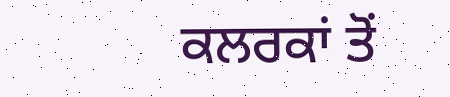ਕਲਰਕਾਂ ਤੋਂ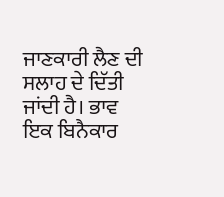ਜਾਣਕਾਰੀ ਲੈਣ ਦੀ ਸਲਾਹ ਦੇ ਦਿੱਤੀ ਜਾਂਦੀ ਹੈ। ਭਾਵ ਇਕ ਬਿਨੈਕਾਰ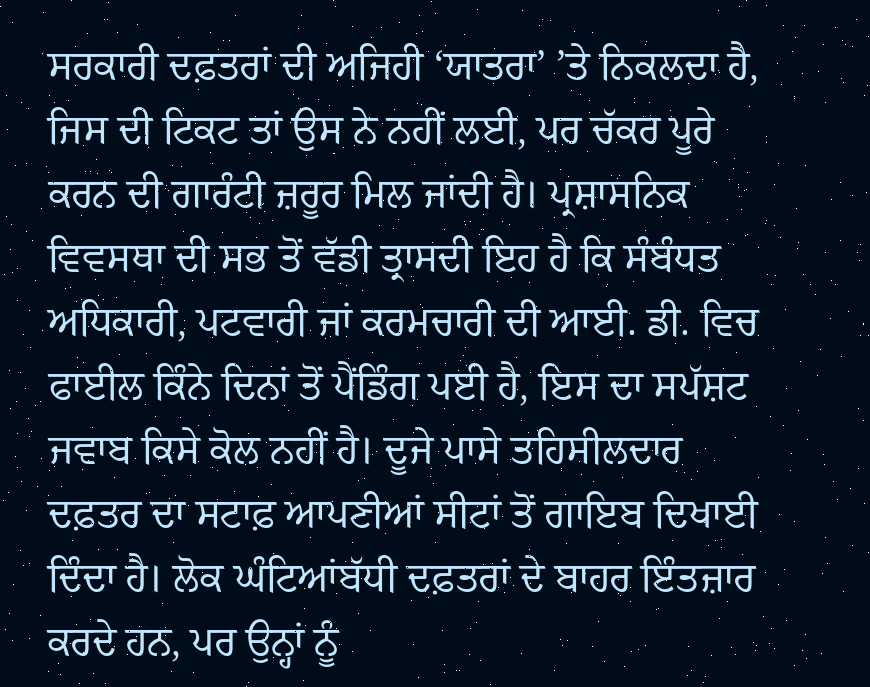ਸਰਕਾਰੀ ਦਫ਼ਤਰਾਂ ਦੀ ਅਜਿਹੀ ‘ਯਾਤਰਾ’ ’ਤੇ ਨਿਕਲਦਾ ਹੈ, ਜਿਸ ਦੀ ਟਿਕਟ ਤਾਂ ਉਸ ਨੇ ਨਹੀਂ ਲਈ, ਪਰ ਚੱਕਰ ਪੂਰੇ ਕਰਨ ਦੀ ਗਾਰੰਟੀ ਜ਼ਰੂਰ ਮਿਲ ਜਾਂਦੀ ਹੈ। ਪ੍ਰਸ਼ਾਸਨਿਕ ਵਿਵਸਥਾ ਦੀ ਸਭ ਤੋਂ ਵੱਡੀ ਤ੍ਰਾਸਦੀ ਇਹ ਹੈ ਕਿ ਸੰਬੰਧਤ ਅਧਿਕਾਰੀ, ਪਟਵਾਰੀ ਜਾਂ ਕਰਮਚਾਰੀ ਦੀ ਆਈ. ਡੀ. ਵਿਚ ਫਾਈਲ ਕਿੰਨੇ ਦਿਨਾਂ ਤੋਂ ਪੈਂਡਿੰਗ ਪਈ ਹੈ, ਇਸ ਦਾ ਸਪੱਸ਼ਟ ਜਵਾਬ ਕਿਸੇ ਕੋਲ ਨਹੀਂ ਹੈ। ਦੂਜੇ ਪਾਸੇ ਤਹਿਸੀਲਦਾਰ ਦਫ਼ਤਰ ਦਾ ਸਟਾਫ਼ ਆਪਣੀਆਂ ਸੀਟਾਂ ਤੋਂ ਗਾਇਬ ਦਿਖਾਈ ਦਿੰਦਾ ਹੈ। ਲੋਕ ਘੰਟਿਆਂਬੱਧੀ ਦਫ਼ਤਰਾਂ ਦੇ ਬਾਹਰ ਇੰਤਜ਼ਾਰ ਕਰਦੇ ਹਨ, ਪਰ ਉਨ੍ਹਾਂ ਨੂੰ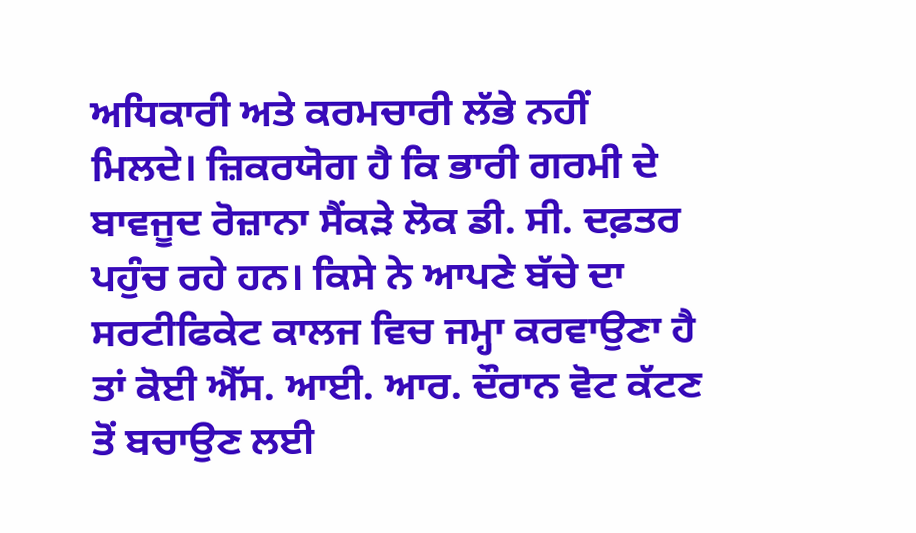ਅਧਿਕਾਰੀ ਅਤੇ ਕਰਮਚਾਰੀ ਲੱਭੇ ਨਹੀਂ ਮਿਲਦੇ। ਜ਼ਿਕਰਯੋਗ ਹੈ ਕਿ ਭਾਰੀ ਗਰਮੀ ਦੇ ਬਾਵਜੂਦ ਰੋਜ਼ਾਨਾ ਸੈਂਕੜੇ ਲੋਕ ਡੀ. ਸੀ. ਦਫ਼ਤਰ ਪਹੁੰਚ ਰਹੇ ਹਨ। ਕਿਸੇ ਨੇ ਆਪਣੇ ਬੱਚੇ ਦਾ ਸਰਟੀਫਿਕੇਟ ਕਾਲਜ ਵਿਚ ਜਮ੍ਹਾ ਕਰਵਾਉਣਾ ਹੈ ਤਾਂ ਕੋਈ ਐੱਸ. ਆਈ. ਆਰ. ਦੌਰਾਨ ਵੋਟ ਕੱਟਣ ਤੋਂ ਬਚਾਉਣ ਲਈ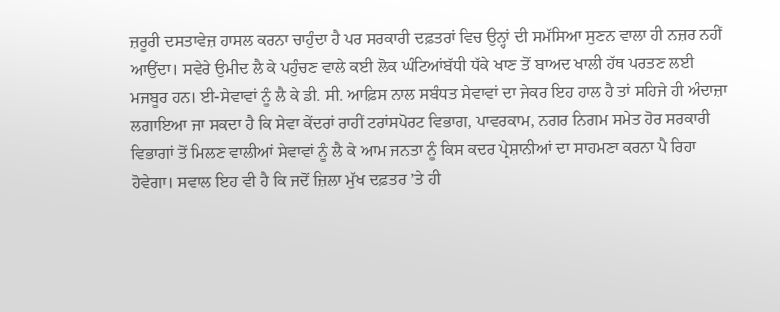ਜ਼ਰੂਰੀ ਦਸਤਾਵੇਜ਼ ਹਾਸਲ ਕਰਨਾ ਚਾਹੁੰਦਾ ਹੈ ਪਰ ਸਰਕਾਰੀ ਦਫ਼ਤਰਾਂ ਵਿਚ ਉਨ੍ਹਾਂ ਦੀ ਸਮੱਸਿਆ ਸੁਣਨ ਵਾਲਾ ਹੀ ਨਜ਼ਰ ਨਹੀਂ ਆਉਂਦਾ। ਸਵੇਰੇ ਉਮੀਦ ਲੈ ਕੇ ਪਹੁੰਚਣ ਵਾਲੇ ਕਈ ਲੋਕ ਘੰਟਿਆਂਬੱਧੀ ਧੱਕੇ ਖਾਣ ਤੋਂ ਬਾਅਦ ਖਾਲੀ ਹੱਥ ਪਰਤਣ ਲਈ ਮਜਬੂਰ ਹਨ। ਈ-ਸੇਵਾਵਾਂ ਨੂੰ ਲੈ ਕੇ ਡੀ. ਸੀ. ਆਫ਼ਿਸ ਨਾਲ ਸਬੰਧਤ ਸੇਵਾਵਾਂ ਦਾ ਜੇਕਰ ਇਹ ਹਾਲ ਹੈ ਤਾਂ ਸਹਿਜੇ ਹੀ ਅੰਦਾਜ਼ਾ ਲਗਾਇਆ ਜਾ ਸਕਦਾ ਹੈ ਕਿ ਸੇਵਾ ਕੇਂਦਰਾਂ ਰਾਹੀਂ ਟਰਾਂਸਪੋਰਟ ਵਿਭਾਗ, ਪਾਵਰਕਾਮ, ਨਗਰ ਨਿਗਮ ਸਮੇਤ ਹੋਰ ਸਰਕਾਰੀ ਵਿਭਾਗਾਂ ਤੋਂ ਮਿਲਣ ਵਾਲੀਆਂ ਸੇਵਾਵਾਂ ਨੂੰ ਲੈ ਕੇ ਆਮ ਜਨਤਾ ਨੂੰ ਕਿਸ ਕਦਰ ਪ੍ਰੇਸ਼ਾਨੀਆਂ ਦਾ ਸਾਹਮਣਾ ਕਰਨਾ ਪੈ ਰਿਹਾ ਹੋਵੇਗਾ। ਸਵਾਲ ਇਹ ਵੀ ਹੈ ਕਿ ਜਦੋਂ ਜ਼ਿਲਾ ਮੁੱਖ ਦਫ਼ਤਰ ’ਤੇ ਹੀ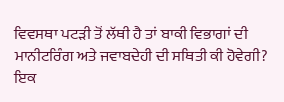ਵਿਵਸਥਾ ਪਟੜੀ ਤੋਂ ਲੱਥੀ ਹੈ ਤਾਂ ਬਾਕੀ ਵਿਭਾਗਾਂ ਦੀ ਮਾਨੀਟਰਿੰਗ ਅਤੇ ਜਵਾਬਦੇਹੀ ਦੀ ਸਥਿਤੀ ਕੀ ਹੋਵੇਗੀ? ਇਕ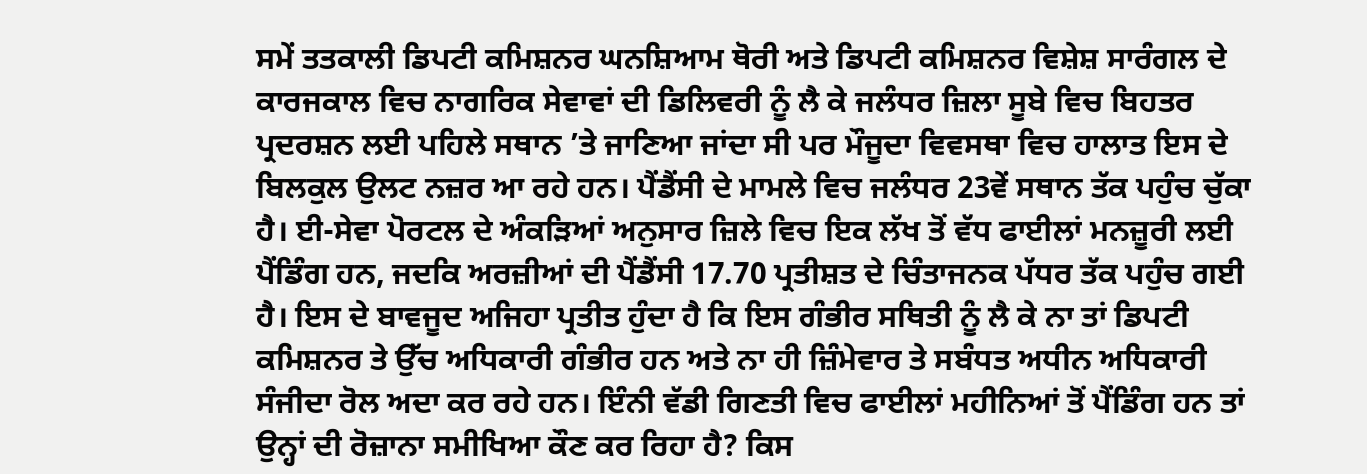ਸਮੇਂ ਤਤਕਾਲੀ ਡਿਪਟੀ ਕਮਿਸ਼ਨਰ ਘਨਸ਼ਿਆਮ ਥੋਰੀ ਅਤੇ ਡਿਪਟੀ ਕਮਿਸ਼ਨਰ ਵਿਸ਼ੇਸ਼ ਸਾਰੰਗਲ ਦੇ ਕਾਰਜਕਾਲ ਵਿਚ ਨਾਗਰਿਕ ਸੇਵਾਵਾਂ ਦੀ ਡਿਲਿਵਰੀ ਨੂੰ ਲੈ ਕੇ ਜਲੰਧਰ ਜ਼ਿਲਾ ਸੂਬੇ ਵਿਚ ਬਿਹਤਰ ਪ੍ਰਦਰਸ਼ਨ ਲਈ ਪਹਿਲੇ ਸਥਾਨ ’ਤੇ ਜਾਣਿਆ ਜਾਂਦਾ ਸੀ ਪਰ ਮੌਜੂਦਾ ਵਿਵਸਥਾ ਵਿਚ ਹਾਲਾਤ ਇਸ ਦੇ ਬਿਲਕੁਲ ਉਲਟ ਨਜ਼ਰ ਆ ਰਹੇ ਹਨ। ਪੈਂਡੈਂਸੀ ਦੇ ਮਾਮਲੇ ਵਿਚ ਜਲੰਧਰ 23ਵੇਂ ਸਥਾਨ ਤੱਕ ਪਹੁੰਚ ਚੁੱਕਾ ਹੈ। ਈ-ਸੇਵਾ ਪੋਰਟਲ ਦੇ ਅੰਕੜਿਆਂ ਅਨੁਸਾਰ ਜ਼ਿਲੇ ਵਿਚ ਇਕ ਲੱਖ ਤੋਂ ਵੱਧ ਫਾਈਲਾਂ ਮਨਜ਼ੂਰੀ ਲਈ ਪੈਂਡਿੰਗ ਹਨ, ਜਦਕਿ ਅਰਜ਼ੀਆਂ ਦੀ ਪੈਂਡੈਂਸੀ 17.70 ਪ੍ਰਤੀਸ਼ਤ ਦੇ ਚਿੰਤਾਜਨਕ ਪੱਧਰ ਤੱਕ ਪਹੁੰਚ ਗਈ ਹੈ। ਇਸ ਦੇ ਬਾਵਜੂਦ ਅਜਿਹਾ ਪ੍ਰਤੀਤ ਹੁੰਦਾ ਹੈ ਕਿ ਇਸ ਗੰਭੀਰ ਸਥਿਤੀ ਨੂੰ ਲੈ ਕੇ ਨਾ ਤਾਂ ਡਿਪਟੀ ਕਮਿਸ਼ਨਰ ਤੇ ਉੱਚ ਅਧਿਕਾਰੀ ਗੰਭੀਰ ਹਨ ਅਤੇ ਨਾ ਹੀ ਜ਼ਿੰਮੇਵਾਰ ਤੇ ਸਬੰਧਤ ਅਧੀਨ ਅਧਿਕਾਰੀ ਸੰਜੀਦਾ ਰੋਲ ਅਦਾ ਕਰ ਰਹੇ ਹਨ। ਇੰਨੀ ਵੱਡੀ ਗਿਣਤੀ ਵਿਚ ਫਾਈਲਾਂ ਮਹੀਨਿਆਂ ਤੋਂ ਪੈਂਡਿੰਗ ਹਨ ਤਾਂ ਉਨ੍ਹਾਂ ਦੀ ਰੋਜ਼ਾਨਾ ਸਮੀਖਿਆ ਕੌਣ ਕਰ ਰਿਹਾ ਹੈ? ਕਿਸ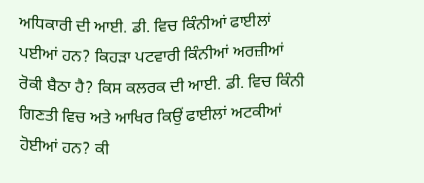ਅਧਿਕਾਰੀ ਦੀ ਆਈ. ਡੀ. ਵਿਚ ਕਿੰਨੀਆਂ ਫਾਈਲਾਂ ਪਈਆਂ ਹਨ? ਕਿਹੜਾ ਪਟਵਾਰੀ ਕਿੰਨੀਆਂ ਅਰਜ਼ੀਆਂ ਰੋਕੀ ਬੈਠਾ ਹੈ? ਕਿਸ ਕਲਰਕ ਦੀ ਆਈ. ਡੀ. ਵਿਚ ਕਿੰਨੀ ਗਿਣਤੀ ਵਿਚ ਅਤੇ ਆਖਿਰ ਕਿਉਂ ਫਾਈਲਾਂ ਅਟਕੀਆਂ ਹੋਈਆਂ ਹਨ? ਕੀ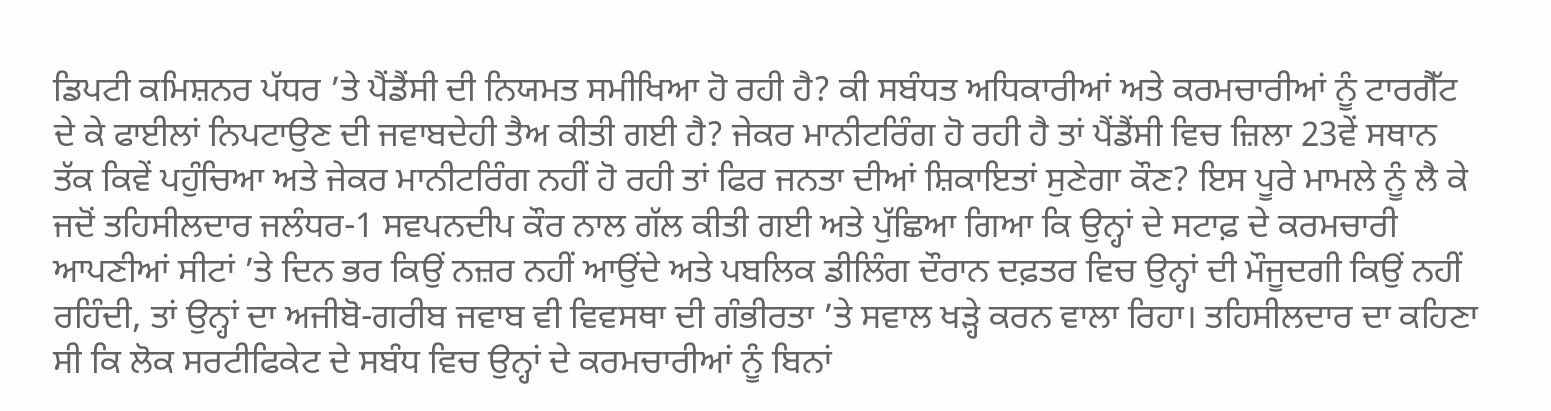ਡਿਪਟੀ ਕਮਿਸ਼ਨਰ ਪੱਧਰ ’ਤੇ ਪੈਂਡੈਂਸੀ ਦੀ ਨਿਯਮਤ ਸਮੀਖਿਆ ਹੋ ਰਹੀ ਹੈ? ਕੀ ਸਬੰਧਤ ਅਧਿਕਾਰੀਆਂ ਅਤੇ ਕਰਮਚਾਰੀਆਂ ਨੂੰ ਟਾਰਗੈੱਟ ਦੇ ਕੇ ਫਾਈਲਾਂ ਨਿਪਟਾਉਣ ਦੀ ਜਵਾਬਦੇਹੀ ਤੈਅ ਕੀਤੀ ਗਈ ਹੈ? ਜੇਕਰ ਮਾਨੀਟਰਿੰਗ ਹੋ ਰਹੀ ਹੈ ਤਾਂ ਪੈਂਡੈਂਸੀ ਵਿਚ ਜ਼ਿਲਾ 23ਵੇਂ ਸਥਾਨ ਤੱਕ ਕਿਵੇਂ ਪਹੁੰਚਿਆ ਅਤੇ ਜੇਕਰ ਮਾਨੀਟਰਿੰਗ ਨਹੀਂ ਹੋ ਰਹੀ ਤਾਂ ਫਿਰ ਜਨਤਾ ਦੀਆਂ ਸ਼ਿਕਾਇਤਾਂ ਸੁਣੇਗਾ ਕੌਣ? ਇਸ ਪੂਰੇ ਮਾਮਲੇ ਨੂੰ ਲੈ ਕੇ ਜਦੋਂ ਤਹਿਸੀਲਦਾਰ ਜਲੰਧਰ-1 ਸਵਪਨਦੀਪ ਕੌਰ ਨਾਲ ਗੱਲ ਕੀਤੀ ਗਈ ਅਤੇ ਪੁੱਛਿਆ ਗਿਆ ਕਿ ਉਨ੍ਹਾਂ ਦੇ ਸਟਾਫ਼ ਦੇ ਕਰਮਚਾਰੀ ਆਪਣੀਆਂ ਸੀਟਾਂ ’ਤੇ ਦਿਨ ਭਰ ਕਿਉਂ ਨਜ਼ਰ ਨਹੀਂ ਆਉਂਦੇ ਅਤੇ ਪਬਲਿਕ ਡੀਲਿੰਗ ਦੌਰਾਨ ਦਫ਼ਤਰ ਵਿਚ ਉਨ੍ਹਾਂ ਦੀ ਮੌਜੂਦਗੀ ਕਿਉਂ ਨਹੀਂ ਰਹਿੰਦੀ, ਤਾਂ ਉਨ੍ਹਾਂ ਦਾ ਅਜੀਬੋ-ਗਰੀਬ ਜਵਾਬ ਵੀ ਵਿਵਸਥਾ ਦੀ ਗੰਭੀਰਤਾ ’ਤੇ ਸਵਾਲ ਖੜ੍ਹੇ ਕਰਨ ਵਾਲਾ ਰਿਹਾ। ਤਹਿਸੀਲਦਾਰ ਦਾ ਕਹਿਣਾ ਸੀ ਕਿ ਲੋਕ ਸਰਟੀਫਿਕੇਟ ਦੇ ਸਬੰਧ ਵਿਚ ਉਨ੍ਹਾਂ ਦੇ ਕਰਮਚਾਰੀਆਂ ਨੂੰ ਬਿਨਾਂ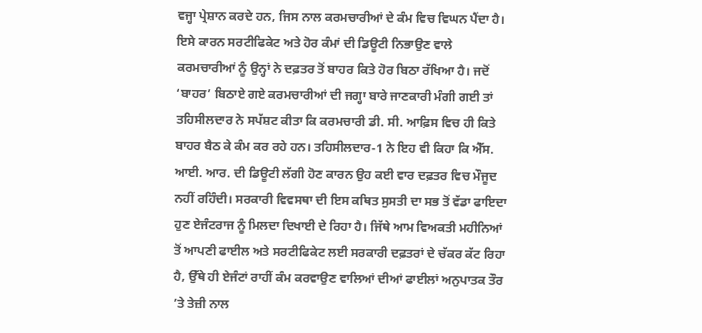ਵਜ੍ਹਾ ਪ੍ਰੇਸ਼ਾਨ ਕਰਦੇ ਹਨ, ਜਿਸ ਨਾਲ ਕਰਮਚਾਰੀਆਂ ਦੇ ਕੰਮ ਵਿਚ ਵਿਘਨ ਪੈਂਦਾ ਹੈ। ਇਸੇ ਕਾਰਨ ਸਰਟੀਫਿਕੇਟ ਅਤੇ ਹੋਰ ਕੰਮਾਂ ਦੀ ਡਿਊਟੀ ਨਿਭਾਉਣ ਵਾਲੇ ਕਰਮਚਾਰੀਆਂ ਨੂੰ ਉਨ੍ਹਾਂ ਨੇ ਦਫ਼ਤਰ ਤੋਂ ਬਾਹਰ ਕਿਤੇ ਹੋਰ ਬਿਠਾ ਰੱਖਿਆ ਹੈ। ਜਦੋਂ ‘ਬਾਹਰ’ ਬਿਠਾਏ ਗਏ ਕਰਮਚਾਰੀਆਂ ਦੀ ਜਗ੍ਹਾ ਬਾਰੇ ਜਾਣਕਾਰੀ ਮੰਗੀ ਗਈ ਤਾਂ ਤਹਿਸੀਲਦਾਰ ਨੇ ਸਪੱਸ਼ਟ ਕੀਤਾ ਕਿ ਕਰਮਚਾਰੀ ਡੀ. ਸੀ. ਆਫ਼ਿਸ ਵਿਚ ਹੀ ਕਿਤੇ ਬਾਹਰ ਬੈਠ ਕੇ ਕੰਮ ਕਰ ਰਹੇ ਹਨ। ਤਹਿਸੀਲਦਾਰ-1 ਨੇ ਇਹ ਵੀ ਕਿਹਾ ਕਿ ਐੱਸ. ਆਈ. ਆਰ. ਦੀ ਡਿਊਟੀ ਲੱਗੀ ਹੋਣ ਕਾਰਨ ਉਹ ਕਈ ਵਾਰ ਦਫ਼ਤਰ ਵਿਚ ਮੌਜੂਦ ਨਹੀਂ ਰਹਿੰਦੀ। ਸਰਕਾਰੀ ਵਿਵਸਥਾ ਦੀ ਇਸ ਕਥਿਤ ਸੁਸਤੀ ਦਾ ਸਭ ਤੋਂ ਵੱਡਾ ਫਾਇਦਾ ਹੁਣ ਏਜੰਟਰਾਜ ਨੂੰ ਮਿਲਦਾ ਦਿਖਾਈ ਦੇ ਰਿਹਾ ਹੈ। ਜਿੱਥੇ ਆਮ ਵਿਅਕਤੀ ਮਹੀਨਿਆਂ ਤੋਂ ਆਪਣੀ ਫਾਈਲ ਅਤੇ ਸਰਟੀਫਿਕੇਟ ਲਈ ਸਰਕਾਰੀ ਦਫ਼ਤਰਾਂ ਦੇ ਚੱਕਰ ਕੱਟ ਰਿਹਾ ਹੈ, ਉੱਥੇ ਹੀ ਏਜੰਟਾਂ ਰਾਹੀਂ ਕੰਮ ਕਰਵਾਉਣ ਵਾਲਿਆਂ ਦੀਆਂ ਫਾਈਲਾਂ ਅਨੁਪਾਤਕ ਤੌਰ ’ਤੇ ਤੇਜ਼ੀ ਨਾਲ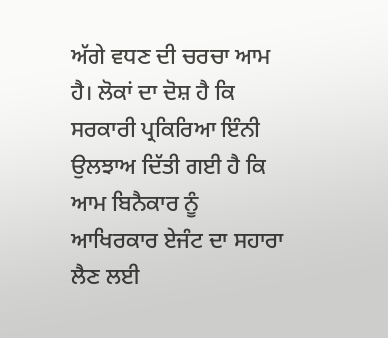ਅੱਗੇ ਵਧਣ ਦੀ ਚਰਚਾ ਆਮ ਹੈ। ਲੋਕਾਂ ਦਾ ਦੋਸ਼ ਹੈ ਕਿ ਸਰਕਾਰੀ ਪ੍ਰਕਿਰਿਆ ਇੰਨੀ ਉਲਝਾਅ ਦਿੱਤੀ ਗਈ ਹੈ ਕਿ ਆਮ ਬਿਨੈਕਾਰ ਨੂੰ ਆਖਿਰਕਾਰ ਏਜੰਟ ਦਾ ਸਹਾਰਾ ਲੈਣ ਲਈ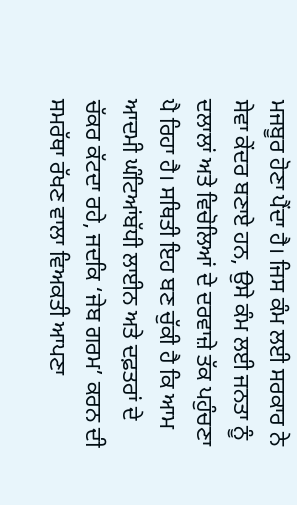ਮਜਬੂਰ ਹੋਣਾ ਪੈਂਦਾ ਹੈ। ਜਿਸ ਕੰਮ ਲਈ ਸਰਕਾਰ ਨੇ ਸੇਵਾ ਕੇਂਦਰ ਬਣਾਏ ਹਨ, ਉਸੇ ਕੰਮ ਲਈ ਜਨਤਾ ਨੂੰ ਦਲਾਲਾਂ ਅਤੇ ਵਿਚੋਲਿਆਂ ਦੇ ਦਰਵਾਜ਼ੇ ਤੱਕ ਪਹੁੰਚਣਾ ਪੈ ਰਿਹਾ ਹੈ। ਸਥਿਤੀ ਇਹ ਬਣ ਚੁੱਕੀ ਹੈ ਕਿ ਆਮ ਆਦਮੀ ਘੰਟਿਆਂਬੱਧੀ ਲਾਈਨ ਅਤੇ ਦਫ਼ਤਰਾਂ ਦੇ ਚੱਕਰ ਕੱਟਦਾ ਰਹੇ, ਜਦਕਿ ‘ਜੇਬ ਗਰਮ’ ਕਰਨ ਦੀ ਸਮਰੱਥਾ ਰੱਖਣ ਵਾਲਾ ਵਿਅਕਤੀ ਆਪਣਾ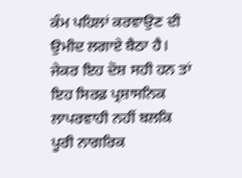ਕੰਮ ਪਹਿਲਾਂ ਕਰਵਾਉਣ ਦੀ ਉਮੀਦ ਲਗਾਏ ਬੈਠਾ ਹੈ। ਜੇਕਰ ਇਹ ਦੋਸ਼ ਸਹੀ ਹਨ ਤਾਂ ਇਹ ਸਿਰਫ਼ ਪ੍ਰਸ਼ਾਸਨਿਕ ਲਾਪਰਵਾਹੀ ਨਹੀਂ ਬਲਕਿ ਪੂਰੀ ਨਾਗਰਿਕ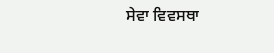ਸੇਵਾ ਵਿਵਸਥਾ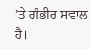’ਤੇ ਗੰਭੀਰ ਸਵਾਲ ਹੈ।